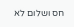חס ושלום לא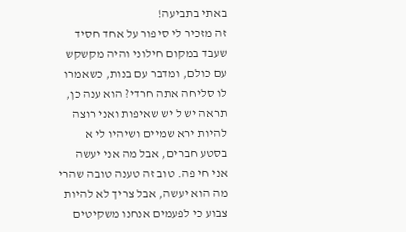באתי בתביעה!
זה מזכיר לי סיפור על אחד חסיד שעבד במקום חילוני והיה מקשקש עם כולם, ומדבר עם בנות, כשאמרו לו סליחה אתה חרדי? הוא ענה כן, תראה יש ל יש שאיפות ואני רוצה להיות ירא שמיים ושיהיו לי א בסטע חברים, אבל מה אני יעשה אני חי פה. טוב זה טענה טובה שהרי מה הוא יעשה, אבל צריך לא להיות צבוע כי לפעמים אנחנו משקיטים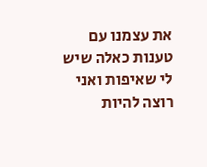את עצמנו עם טענות כאלה שיש לי שאיפות ואני רוצה להיות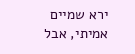ירא שמיים אמיתי, אבל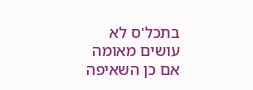בתכל'ס לא עושים מאומה אם כן השאיפה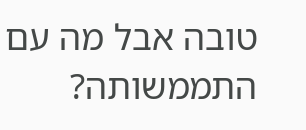טובה אבל מה עם התממשותה?